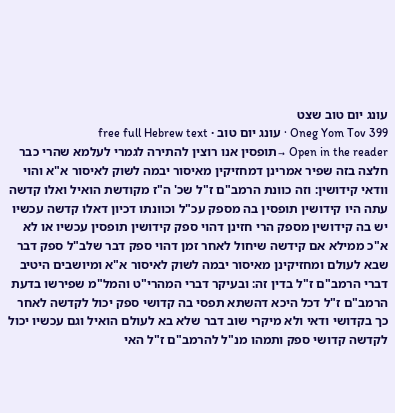עונג יום טוב שצט
Oneg Yom Tov 399 · עונג יום טוב · free full Hebrew text
Open in the reader →תופסין אנו רוצין להתירה לגמרי לעלמא שהרי כבר חלצה בזה שפיר אמרינן דמחזיקין מאיסור יבמה לשוק לאיסור א"א והוי וודאי קידושין: וזה כוונת הרמב"ם ז"ל שכ' ה"ז מקודשת הואיל ואלו קדשה עתה היו קידושין תופסין בה מספק עכ"ל וכוונתו דכיון דאלו קדשה עכשיו יש בה קידושין מספק הרי חזינן דהוי ספק קידושין תופסין עכשיו או לא א"כ ממילא אם קידשה שיחול לאחר זמן דהוי ספק דבר שלב"ל ספק דבר שבא לעולם ומחזיקינן מאיסור יבמה לשוק לאיסור א"א ומיושבים היטיב דברי הרמב"ם ז"ל בדין זה: ובעיקר דברי המהרי"ט והמל"מ שפירשו בדעת הרמב"ם ז"ל דכל היכא דהשתא תפסי בה קדושי ספק יכול לקדשה לאחר כך בקדושי ודאי ולא מיקרי שוב דבר שלא בא לעולם הואיל וגם עכשיו יכול לקדשה קדושי ספק ותמהו מנ"ל להרמב"ם ז"ל האי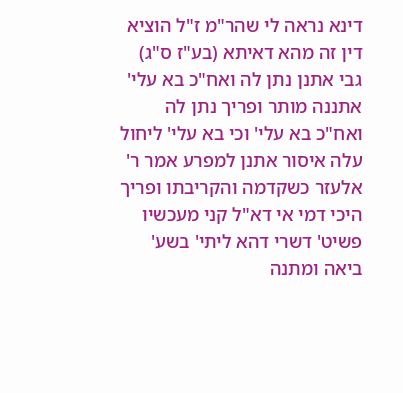דינא נראה לי שהר"מ ז"ל הוציא דין זה מהא דאיתא (בע"ז ס"ג) גבי אתנן נתן לה ואח"כ בא עלי' אתננה מותר ופריך נתן לה ואח"כ בא עלי' וכי בא עלי' ליחול עלה איסור אתנן למפרע אמר ר' אלעזר כשקדמה והקריבתו ופריך היכי דמי אי דא"ל קני מעכשיו פשיט' דשרי דהא ליתי' בשע' ביאה ומתנה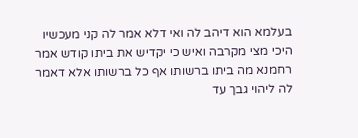בעלמא הוא דיהב לה ואי דלא אמר לה קני מעכשיו היכי מצי מקרבה ואיש כי יקדיש את ביתו קודש אמר רחמנא מה ביתו ברשותו אף כל ברשותו אלא דאמר לה ליהוי גבך עד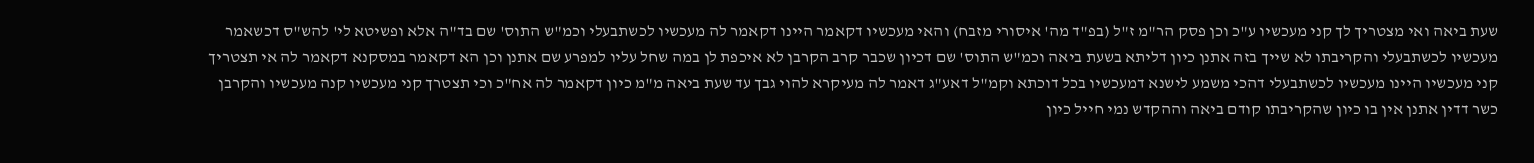שעת ביאה ואי מצטריך לך קני מעכשיו ע"כ וכן פסק הר"מ ז"ל (בפ"ד מה' איסורי מזבח) והאי מעכשיו דקאמר היינו דקאמר לה מעכשיו לכשתבעלי וכמ"ש התוס' שם בד"ה אלא ופשיטא לי' להש"ס דכשאמר מעכשיו לכשתבעלי והקריבתו לא שייך בזה אתנן כיון דליתא בשעת ביאה וכמ"ש התוס' שם דכיון שכבר קרב הקרבן לא איכפת לן במה שחל עליו למפרע שם אתנן וכן הא דקאמר במסקנא דקאמר לה אי תצטריך קני מעכשיו היינו מעכשיו לכשתבעלי דהכי משמע לישנא דמעכשיו בכל דוכתא וקמ"ל דאע"ג דאמר לה מעיקרא להוי גבך עד שעת ביאה מ"מ כיון דקאמר לה אח"כ וכי תצטרך קני מעכשיו קנה מעכשיו והקרבן כשר דדין אתנן אין בו כיון שהקריבתו קודם ביאה וההקדש נמי חייל כיון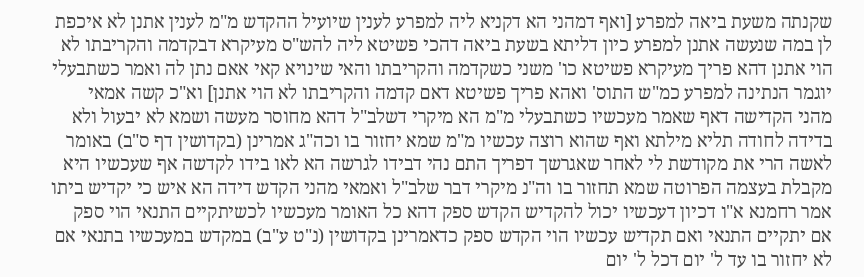שקנתה משעת ביאה למפרע [ואף דמהני הא דקניא ליה למפרע לענין שיועיל ההקדש מ"מ לענין אתנן לא איכפת לן במה שנעשה אתנן למפרע כיון דליתא בשעת ביאה דהכי פשיטא ליה להש"ס מעיקרא דבקדמה והקריבתו לא הוי אתנן דהא פריך מעיקרא פשיטא כו' משני כשקדמה והקריבתו והאי שינויא קאי אאם נתן לה ואמר כשתבעלי יוגמר הנתינה למפרע כמ"ש התוס' ואהא פריך פשיטא דאם קדמה והקריבתו לא הוי אתנן] וא"כ קשה אמאי מהני הקדישה דאף שאמר מעכשיו כשתבעלי מ"מ הא מיקרי דשלב"ל דהא מחוסר מעשה ושמא לא יבעול ולא בדידה לחודה תליא מילתא ואף שהוא רוצה עכשיו מ"מ שמא יחזור בו וכה"ג אמרינן (בקדושין דף ס"ב) באומר לאשה הרי את מקודשת לי לאחר שאגרשך דפריך התם נהי דבידו לגרשה הא לאו בידו לקדשה אף שעכשיו היא מקבלת בעצמה הפרוטה שמא תחזור בו וה"נ מיקרי דבר שלב"ל ואמאי מהני הקדש דידה הא איש כי יקדיש ביתו אמר רחמנא א"ו דכיון דעכשיו יכול להקדיש הקדש ספק דהא כל האומר מעכשיו לכשיתקיים התנאי הוי ספק אם יתקיים התנאי ואם תקדיש עכשיו הוי הקדש ספק כדאמרינן בקדושין (נ"ט ע"ב) במקדש במעכשיו בתנאי אם לא יחזור בו עד ל' יום דכל ל' יום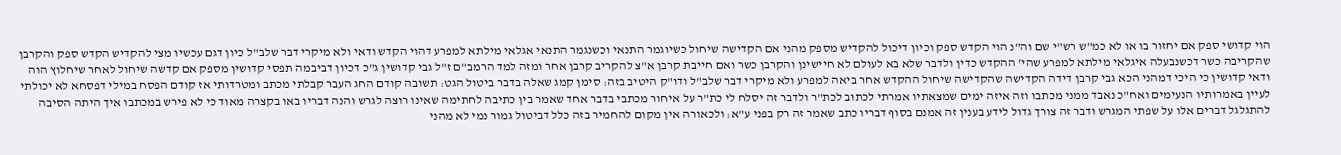הוי קדושי ספק אם יחזור בו או לא כמ"ש רש"י שם וה"נ הוי הקדש ספק וכיון דיכול להקדיש מספק מהני אם הקדישה שיחול כשיוגמר התנאי וכשנגמר התנאי אגלאי מילתא למפרע דהוי הקדש ודאי ולא מיקרי דבר שלב"ל כיון דגם עכשיו מצי להקדיש הקדש ספק והקרבן שהקריבה כשר דכשנבעלה איגלאי מילתא למפרע שהי' ההקדש כדין ולדבר שלא בא לעולם לא חיישינן והקרבן כשר ואם חייבת קרבן א"צ להקריב קרבן אחר ומזה למד הרמב"ם ז"ל גבי קדושין ג"כ דכיון דביבמה תפסי קדושין מספק אם קדשה שיחול לאחר שיחלוץ הוה ודאי קדושין כי היכי דמהני הכא גבי קרבן דידה הקדישה שהקדישה שיחול ההקדש אחר ביאה למפרע ולא מיקרי דבר שלב"ל ודו"ק היטיב בזה: סימן קמג שאלה בדבר ביטול הגט: תשובה קודם החג העבר קבלתי מכתב ומטרדותי אז קודם הפסח במילי דפסחא לא יכולתי לעיין באמרותיו הנעימים ואח"כ נאבד ממני מכתבו וזה איזה ימים שמצאתיו אמרתי לכתוב לכת"ר ולדבר זה יסלח לי כת"ר על איחור מכתבי בדבר אחד שאמר בין כתיבה לחתימה שאינו רוצה לגרש והנה דבריו באו בקצרה מאוד כי לא פירש במכתבו איך היתה הסיבה להתגלגל דברים אלו על שפתי המגרש ודבר זה צורך גדול לידע בענין זה אמנם בסוף דבריו כתב שאמר זה רק בפני ע"א: ולכאורה אין מקום להחמיר בזה כלל דביטול גמור נמי לא מהני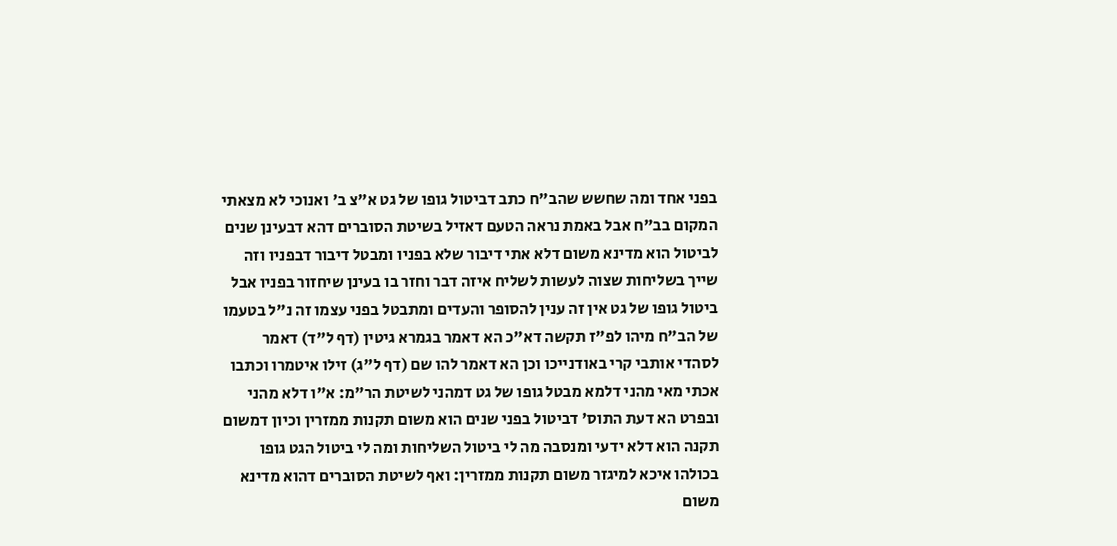בפני אחד ומה שחשש שהב"ח כתב דביטול גופו של גט א"צ ב' ואנוכי לא מצאתי המקום בב"ח אבל באמת נראה הטעם דאזיל בשיטת הסוברים דהא דבעינן שנים לביטול הוא מדינא משום דלא אתי דיבור שלא בפניו ומבטל דיבור דבפניו וזה שייך בשליחות שצוה לעשות לשליח איזה דבר וחזר בו בעינן שיחזור בפניו אבל ביטול גופו של גט אין זה ענין להסופר והעדים ומתבטל בפני עצמו זה נ"ל בטעמו של הב"ח מיהו לפ"ז תקשה דא"כ הא דאמר בגמרא גיטין (דף ל"ד) דאמר לסהדי אותבי קרי באודנייכו וכן הא דאמר להו שם (דף ל"ג) זילו איטמרו וכתבו אכתי מאי מהני דלמא מבטל גופו של גט דמהני לשיטת הר"מ: א"ו דלא מהני ובפרט הא דעת התוס' דביטול בפני שנים הוא משום תקנות ממזרין וכיון דמשום תקנה הוא דלא ידעי ומנסבה מה לי ביטול השליחות ומה לי ביטול הגט גופו בכולהו איכא למיגזר משום תקנות ממזרין: ואף לשיטת הסוברים דהוא מדינא משום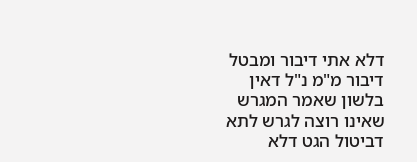דלא אתי דיבור ומבטל דיבור מ"מ נ"ל דאין בלשון שאמר המגרש שאינו רוצה לגרש לתא דביטול הגט דלא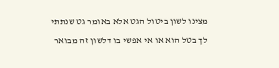מצינו לשון ביטול הגט אלא באומר גט שנתתי לך בטל הוא או אי אפשי בו דלשון זה מבואר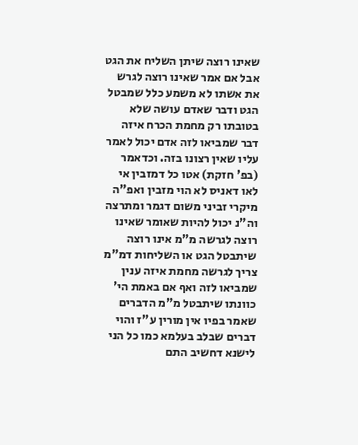שאינו רוצה שיתן השליח את הגט אבל אם אמר שאינו רוצה לגרש את אשתו לא משמע כלל שמבטל הגט ודבר שאדם עושה שלא בטובתו רק מחמת הכרח איזה דבר שמביאו לזה אדם יכול לאמר עליו שאין רצונו בזה. וכדאמר (בפ' חזקת) אטו כל דמזבין אי לאו דאניס לא הוי מזבין ואפ"ה מיקרי זביני משום דגמר ומתרצה וה"נ יכול להיות שאומר שאינו רוצה לגרשה מ"מ אינו רוצה שיתבטל הגט או השליחות דמ"מ צריך לגרשה מחמת איזה ענין שמביאו לזה ואף אם באמת הי' כוונתו שיתבטל מ"מ הדברים שאמר בפיו אין מורין ע"ז והוי דברים שבלב בעלמא כמו כל הני לישנא דחשיב התם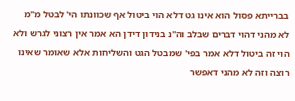בברייתא פסול הוא אינו גט דלא הוי ביטול אף שכוונתו הי' לבטל מ"מ לא מהני דהוי דברים שבלב וה"נ בנידון דידן הא אמר אין רצוני לגרש ולא הוי זה ביטול דלא אמר בפי' שמבטל הגט והשליחות אלא שאומר שאינו רוצה וזה לא מהני דאפשר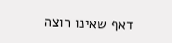דאף שאינו רוצה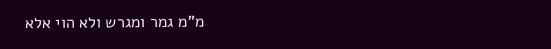מ"מ גמר ומגרש ולא הוי אלא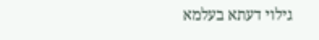גילוי דעתא בעלמא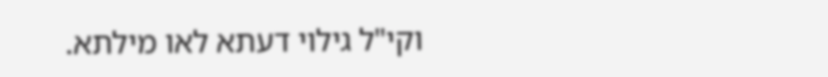וקי"ל גילוי דעתא לאו מילתא.